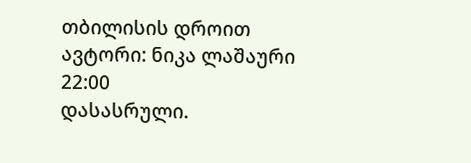თბილისის დროით
ავტორი: ნიკა ლაშაური 22:00
დასასრული.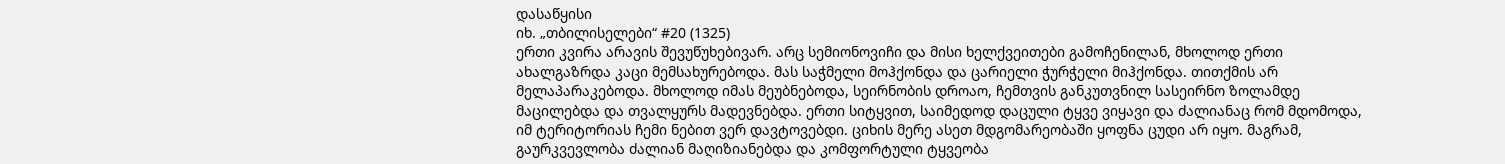დასაწყისი
იხ. „თბილისელები“ #20 (1325)
ერთი კვირა არავის შევუწუხებივარ. არც სემიონოვიჩი და მისი ხელქვეითები გამოჩენილან, მხოლოდ ერთი ახალგაზრდა კაცი მემსახურებოდა. მას საჭმელი მოჰქონდა და ცარიელი ჭურჭელი მიჰქონდა. თითქმის არ მელაპარაკებოდა. მხოლოდ იმას მეუბნებოდა, სეირნობის დროაო, ჩემთვის განკუთვნილ სასეირნო ზოლამდე მაცილებდა და თვალყურს მადევნებდა. ერთი სიტყვით, საიმედოდ დაცული ტყვე ვიყავი და ძალიანაც რომ მდომოდა, იმ ტერიტორიას ჩემი ნებით ვერ დავტოვებდი. ციხის მერე ასეთ მდგომარეობაში ყოფნა ცუდი არ იყო. მაგრამ, გაურკვევლობა ძალიან მაღიზიანებდა და კომფორტული ტყვეობა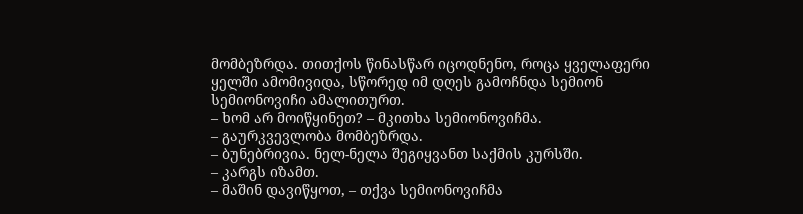მომბეზრდა. თითქოს წინასწარ იცოდნენო, როცა ყველაფერი ყელში ამომივიდა, სწორედ იმ დღეს გამოჩნდა სემიონ სემიონოვიჩი ამალითურთ.
– ხომ არ მოიწყინეთ? – მკითხა სემიონოვიჩმა.
– გაურკვევლობა მომბეზრდა.
– ბუნებრივია. ნელ-ნელა შეგიყვანთ საქმის კურსში.
– კარგს იზამთ.
– მაშინ დავიწყოთ, – თქვა სემიონოვიჩმა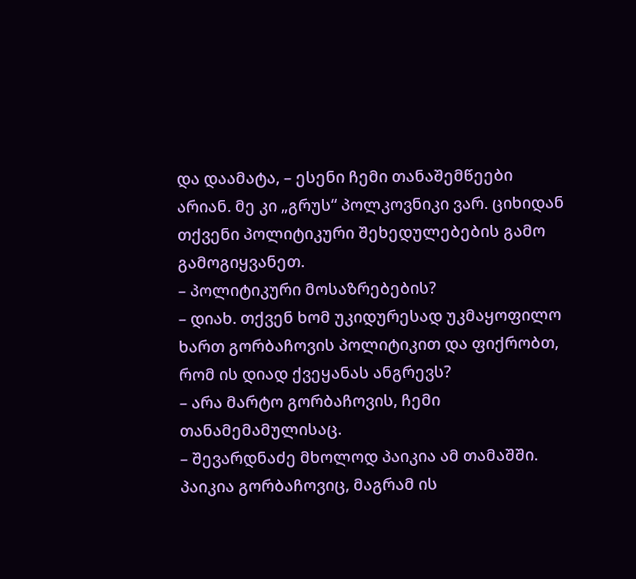და დაამატა, – ესენი ჩემი თანაშემწეები არიან. მე კი „გრუს“ პოლკოვნიკი ვარ. ციხიდან თქვენი პოლიტიკური შეხედულებების გამო გამოგიყვანეთ.
– პოლიტიკური მოსაზრებების?
– დიახ. თქვენ ხომ უკიდურესად უკმაყოფილო ხართ გორბაჩოვის პოლიტიკით და ფიქრობთ, რომ ის დიად ქვეყანას ანგრევს?
– არა მარტო გორბაჩოვის, ჩემი თანამემამულისაც.
– შევარდნაძე მხოლოდ პაიკია ამ თამაშში. პაიკია გორბაჩოვიც, მაგრამ ის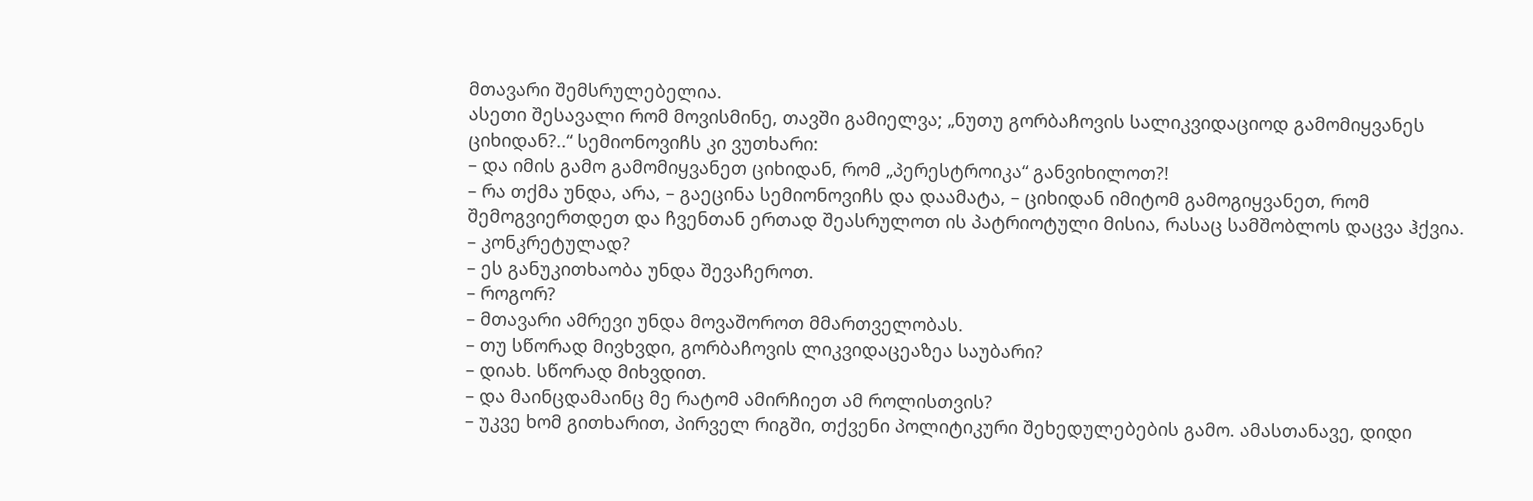მთავარი შემსრულებელია.
ასეთი შესავალი რომ მოვისმინე, თავში გამიელვა; „ნუთუ გორბაჩოვის სალიკვიდაციოდ გამომიყვანეს ციხიდან?..“ სემიონოვიჩს კი ვუთხარი:
– და იმის გამო გამომიყვანეთ ციხიდან, რომ „პერესტროიკა“ განვიხილოთ?!
– რა თქმა უნდა, არა, – გაეცინა სემიონოვიჩს და დაამატა, – ციხიდან იმიტომ გამოგიყვანეთ, რომ შემოგვიერთდეთ და ჩვენთან ერთად შეასრულოთ ის პატრიოტული მისია, რასაც სამშობლოს დაცვა ჰქვია.
– კონკრეტულად?
– ეს განუკითხაობა უნდა შევაჩეროთ.
– როგორ?
– მთავარი ამრევი უნდა მოვაშოროთ მმართველობას.
– თუ სწორად მივხვდი, გორბაჩოვის ლიკვიდაცეაზეა საუბარი?
– დიახ. სწორად მიხვდით.
– და მაინცდამაინც მე რატომ ამირჩიეთ ამ როლისთვის?
– უკვე ხომ გითხარით, პირველ რიგში, თქვენი პოლიტიკური შეხედულებების გამო. ამასთანავე, დიდი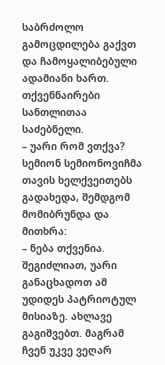საბრძოლო გამოცდილება გაქვთ და ჩამოყალიბებული ადამიანი ხართ. თქვენნაირები სანთლითაა საძებნელი.
– უარი რომ ვთქვა?
სემიონ სემიონოვიჩმა თავის ხელქვეითებს გადახედა, შემდგომ მომიბრუნდა და მითხრა:
– ნება თქვენია. შეგიძლიათ, უარი განაცხადოთ ამ უდიდეს პატრიოტულ მისიაზე. ახლავე გაგიშვებთ. მაგრამ ჩვენ უკვე ვეღარ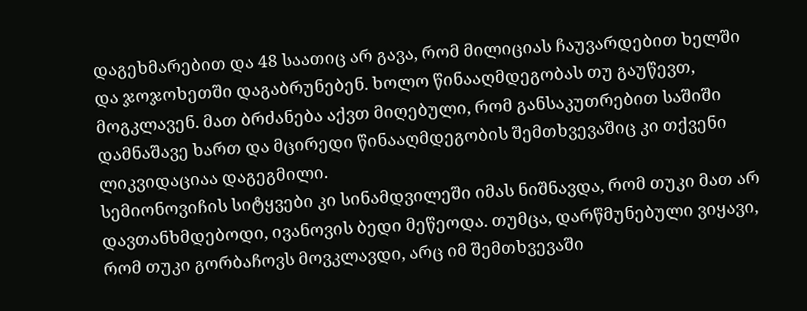დაგეხმარებით და 48 საათიც არ გავა, რომ მილიციას ჩაუვარდებით ხელში და ჯოჯოხეთში დაგაბრუნებენ. ხოლო წინააღმდეგობას თუ გაუწევთ, მოგკლავენ. მათ ბრძანება აქვთ მიღებული, რომ განსაკუთრებით საშიში დამნაშავე ხართ და მცირედი წინააღმდეგობის შემთხვევაშიც კი თქვენი ლიკვიდაციაა დაგეგმილი.
სემიონოვიჩის სიტყვები კი სინამდვილეში იმას ნიშნავდა, რომ თუკი მათ არ დავთანხმდებოდი, ივანოვის ბედი მეწეოდა. თუმცა, დარწმუნებული ვიყავი, რომ თუკი გორბაჩოვს მოვკლავდი, არც იმ შემთხვევაში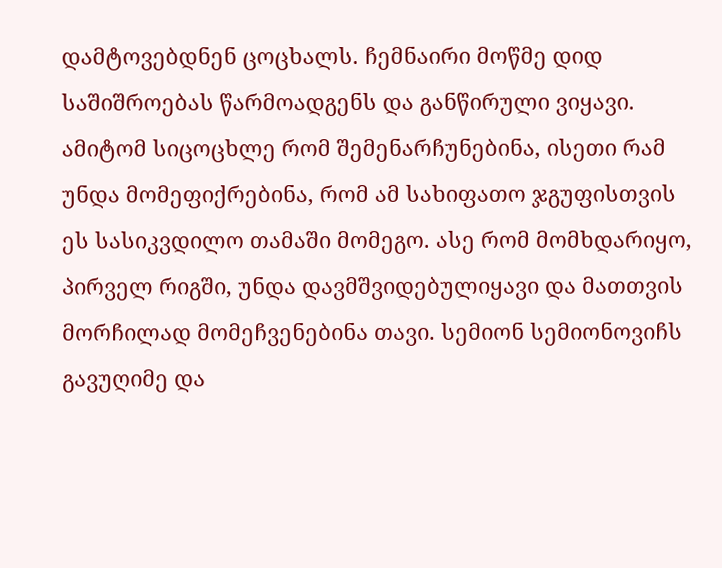დამტოვებდნენ ცოცხალს. ჩემნაირი მოწმე დიდ საშიშროებას წარმოადგენს და განწირული ვიყავი. ამიტომ სიცოცხლე რომ შემენარჩუნებინა, ისეთი რამ უნდა მომეფიქრებინა, რომ ამ სახიფათო ჯგუფისთვის ეს სასიკვდილო თამაში მომეგო. ასე რომ მომხდარიყო, პირველ რიგში, უნდა დავმშვიდებულიყავი და მათთვის მორჩილად მომეჩვენებინა თავი. სემიონ სემიონოვიჩს გავუღიმე და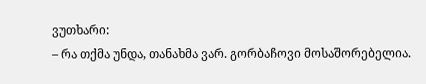ვუთხარი:
– რა თქმა უნდა, თანახმა ვარ. გორბაჩოვი მოსაშორებელია.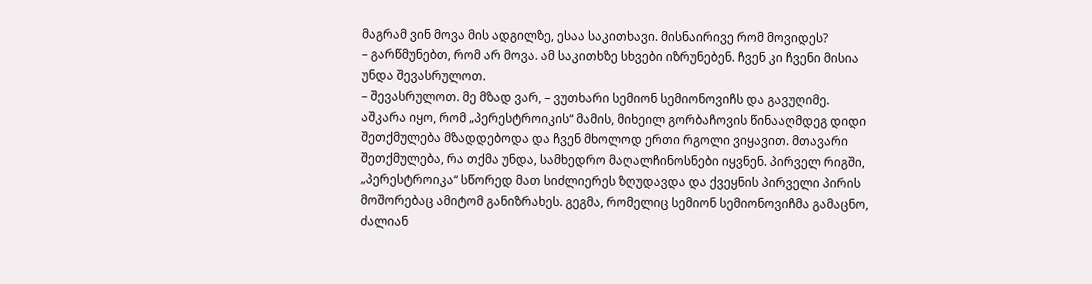მაგრამ ვინ მოვა მის ადგილზე, ესაა საკითხავი. მისნაირივე რომ მოვიდეს?
– გარწმუნებთ, რომ არ მოვა. ამ საკითხზე სხვები იზრუნებენ. ჩვენ კი ჩვენი მისია უნდა შევასრულოთ.
– შევასრულოთ. მე მზად ვარ, – ვუთხარი სემიონ სემიონოვიჩს და გავუღიმე.
აშკარა იყო, რომ „პერესტროიკის“ მამის, მიხეილ გორბაჩოვის წინააღმდეგ დიდი შეთქმულება მზადდებოდა და ჩვენ მხოლოდ ერთი რგოლი ვიყავით. მთავარი შეთქმულება, რა თქმა უნდა, სამხედრო მაღალჩინოსნები იყვნენ. პირველ რიგში, „პერესტროიკა“ სწორედ მათ სიძლიერეს ზღუდავდა და ქვეყნის პირველი პირის მოშორებაც ამიტომ განიზრახეს. გეგმა, რომელიც სემიონ სემიონოვიჩმა გამაცნო, ძალიან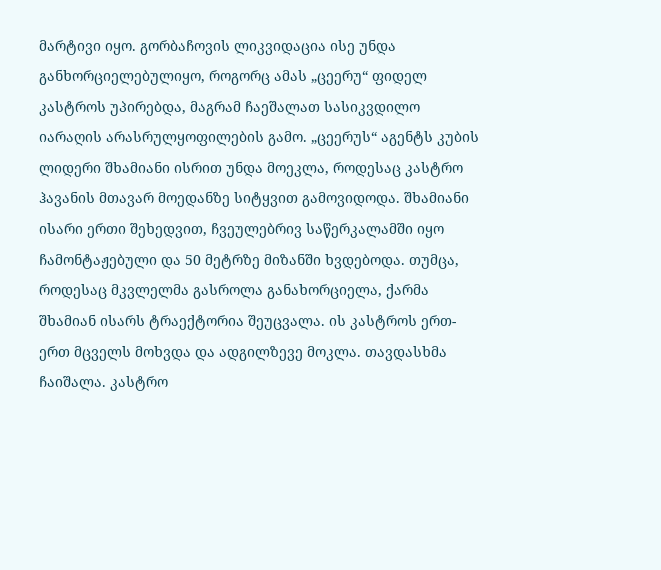მარტივი იყო. გორბაჩოვის ლიკვიდაცია ისე უნდა განხორციელებულიყო, როგორც ამას „ცეერუ“ ფიდელ კასტროს უპირებდა, მაგრამ ჩაეშალათ სასიკვდილო იარაღის არასრულყოფილების გამო. „ცეერუს“ აგენტს კუბის ლიდერი შხამიანი ისრით უნდა მოეკლა, როდესაც კასტრო ჰავანის მთავარ მოედანზე სიტყვით გამოვიდოდა. შხამიანი ისარი ერთი შეხედვით, ჩვეულებრივ საწერკალამში იყო ჩამონტაჟებული და 50 მეტრზე მიზანში ხვდებოდა. თუმცა, როდესაც მკვლელმა გასროლა განახორციელა, ქარმა შხამიან ისარს ტრაექტორია შეუცვალა. ის კასტროს ერთ-ერთ მცველს მოხვდა და ადგილზევე მოკლა. თავდასხმა ჩაიშალა. კასტრო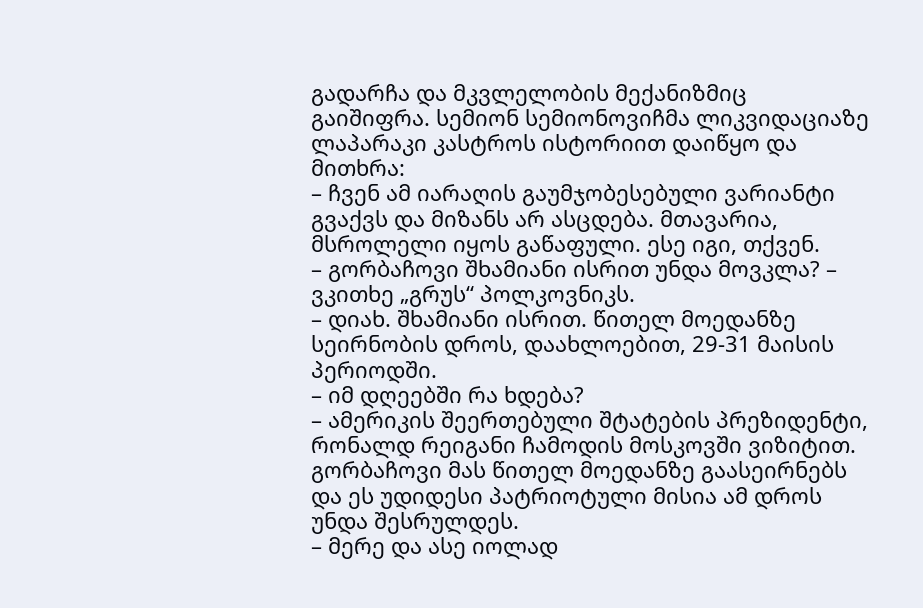გადარჩა და მკვლელობის მექანიზმიც გაიშიფრა. სემიონ სემიონოვიჩმა ლიკვიდაციაზე ლაპარაკი კასტროს ისტორიით დაიწყო და მითხრა:
– ჩვენ ამ იარაღის გაუმჯობესებული ვარიანტი გვაქვს და მიზანს არ ასცდება. მთავარია, მსროლელი იყოს გაწაფული. ესე იგი, თქვენ.
– გორბაჩოვი შხამიანი ისრით უნდა მოვკლა? – ვკითხე „გრუს“ პოლკოვნიკს.
– დიახ. შხამიანი ისრით. წითელ მოედანზე სეირნობის დროს, დაახლოებით, 29-31 მაისის პერიოდში.
– იმ დღეებში რა ხდება?
– ამერიკის შეერთებული შტატების პრეზიდენტი, რონალდ რეიგანი ჩამოდის მოსკოვში ვიზიტით. გორბაჩოვი მას წითელ მოედანზე გაასეირნებს და ეს უდიდესი პატრიოტული მისია ამ დროს უნდა შესრულდეს.
– მერე და ასე იოლად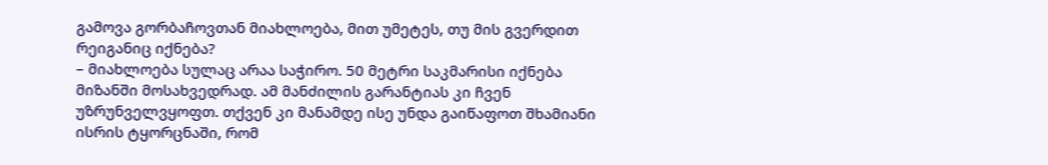გამოვა გორბაჩოვთან მიახლოება, მით უმეტეს, თუ მის გვერდით რეიგანიც იქნება?
– მიახლოება სულაც არაა საჭირო. 50 მეტრი საკმარისი იქნება მიზანში მოსახვედრად. ამ მანძილის გარანტიას კი ჩვენ უზრუნველვყოფთ. თქვენ კი მანამდე ისე უნდა გაიწაფოთ შხამიანი ისრის ტყორცნაში, რომ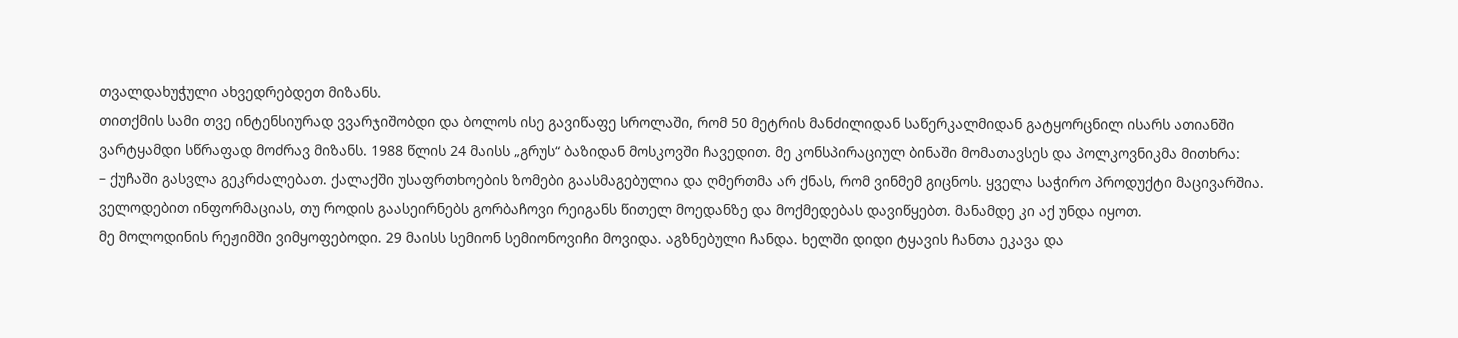თვალდახუჭული ახვედრებდეთ მიზანს.
თითქმის სამი თვე ინტენსიურად ვვარჯიშობდი და ბოლოს ისე გავიწაფე სროლაში, რომ 50 მეტრის მანძილიდან საწერკალმიდან გატყორცნილ ისარს ათიანში ვარტყამდი სწრაფად მოძრავ მიზანს. 1988 წლის 24 მაისს „გრუს“ ბაზიდან მოსკოვში ჩავედით. მე კონსპირაციულ ბინაში მომათავსეს და პოლკოვნიკმა მითხრა:
– ქუჩაში გასვლა გეკრძალებათ. ქალაქში უსაფრთხოების ზომები გაასმაგებულია და ღმერთმა არ ქნას, რომ ვინმემ გიცნოს. ყველა საჭირო პროდუქტი მაცივარშია. ველოდებით ინფორმაციას, თუ როდის გაასეირნებს გორბაჩოვი რეიგანს წითელ მოედანზე და მოქმედებას დავიწყებთ. მანამდე კი აქ უნდა იყოთ.
მე მოლოდინის რეჟიმში ვიმყოფებოდი. 29 მაისს სემიონ სემიონოვიჩი მოვიდა. აგზნებული ჩანდა. ხელში დიდი ტყავის ჩანთა ეკავა და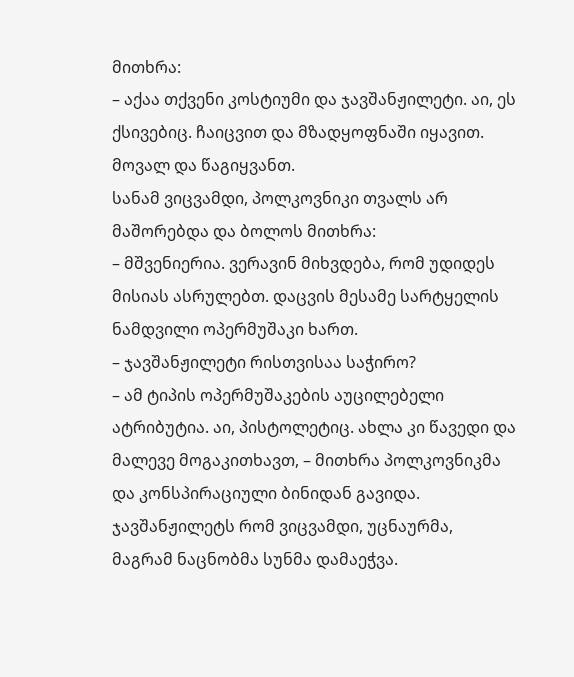მითხრა:
– აქაა თქვენი კოსტიუმი და ჯავშანჟილეტი. აი, ეს ქსივებიც. ჩაიცვით და მზადყოფნაში იყავით. მოვალ და წაგიყვანთ.
სანამ ვიცვამდი, პოლკოვნიკი თვალს არ მაშორებდა და ბოლოს მითხრა:
– მშვენიერია. ვერავინ მიხვდება, რომ უდიდეს მისიას ასრულებთ. დაცვის მესამე სარტყელის ნამდვილი ოპერმუშაკი ხართ.
– ჯავშანჟილეტი რისთვისაა საჭირო?
– ამ ტიპის ოპერმუშაკების აუცილებელი ატრიბუტია. აი, პისტოლეტიც. ახლა კი წავედი და მალევე მოგაკითხავთ, – მითხრა პოლკოვნიკმა და კონსპირაციული ბინიდან გავიდა.
ჯავშანჟილეტს რომ ვიცვამდი, უცნაურმა, მაგრამ ნაცნობმა სუნმა დამაეჭვა.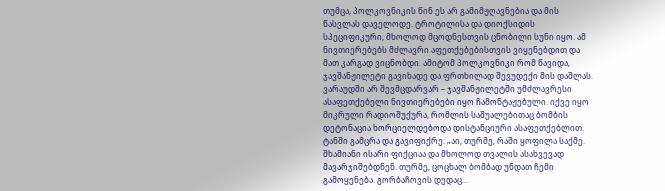თუმცა, პოლკოვნიკის წინ ეს არ გამიმჟღავნებია და მის წასვლას დაველოდე. ტროტილისა და დიოქსიდის სპეციფიკური, მხოლოდ მცოდნესთვის ცნობილი სუნი იყო. ამ ნივთიერებებს მძლავრი აფეთქებებისთვის ვიყენებდით და მათ კარგად ვიცნობდი. ამიტომ პოლკოვნიკი რომ წავიდა, ჯავშანჟილეტი გავიხადე და ფრთხილად შევუდექი მის დაშლას. ვარაუდში არ შევმცდარვარ – ჯავშანჟილეტში უმძლავრესი ასაფეთქებელი ნივთიერებები იყო ჩამონტაჟებული. იქვე იყო მიკრული რადიოშუქურა, რომლის საშუალებითაც ბომბის დეტონაცია ხორციელდებოდა დისტანციური ასაფეთქებლით. ტანში გამცრა და გავიფიქრე: „აი, თურმე, რაში ყოფილა საქმე. შხამიანი ისარი ფიქციაა და მხოლოდ თვალის ასახვევად მავარჯიშებდნენ. თურმე, ცოცხალ ბომბად უნდათ ჩემი გამოყენება. გორბაჩოვის დედაც...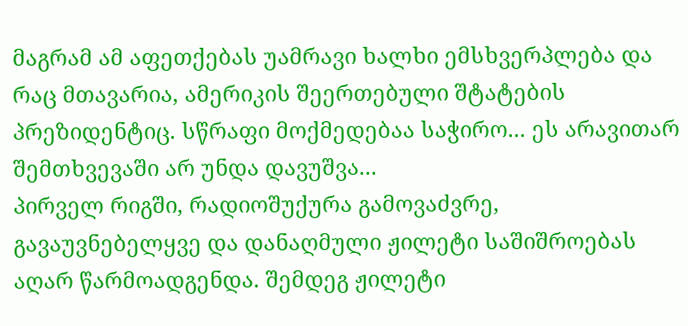მაგრამ ამ აფეთქებას უამრავი ხალხი ემსხვერპლება და რაც მთავარია, ამერიკის შეერთებული შტატების პრეზიდენტიც. სწრაფი მოქმედებაა საჭირო... ეს არავითარ შემთხვევაში არ უნდა დავუშვა...
პირველ რიგში, რადიოშუქურა გამოვაძვრე, გავაუვნებელყვე და დანაღმული ჟილეტი საშიშროებას აღარ წარმოადგენდა. შემდეგ ჟილეტი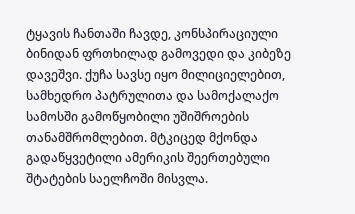ტყავის ჩანთაში ჩავდე, კონსპირაციული ბინიდან ფრთხილად გამოვედი და კიბეზე დავეშვი. ქუჩა სავსე იყო მილიციელებით, სამხედრო პატრულითა და სამოქალაქო სამოსში გამოწყობილი უშიშროების თანამშრომლებით. მტკიცედ მქონდა გადაწყვეტილი ამერიკის შეერთებული შტატების საელჩოში მისვლა.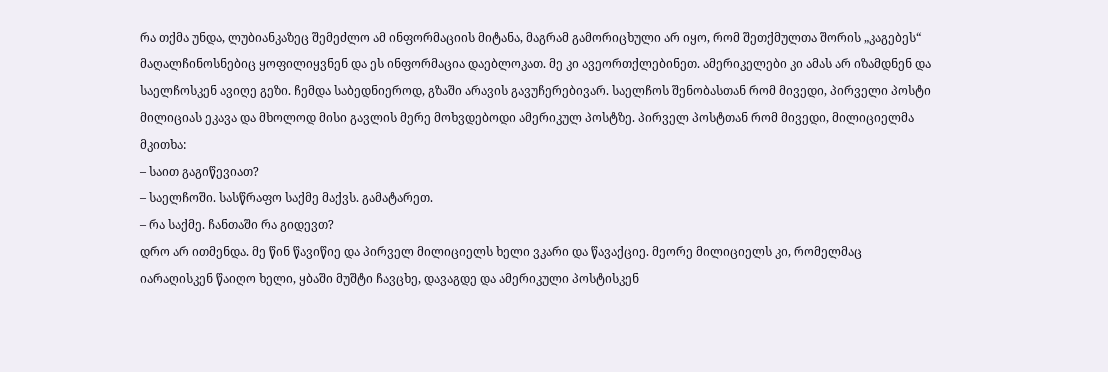რა თქმა უნდა, ლუბიანკაზეც შემეძლო ამ ინფორმაციის მიტანა, მაგრამ გამორიცხული არ იყო, რომ შეთქმულთა შორის „კაგებეს“ მაღალჩინოსნებიც ყოფილიყვნენ და ეს ინფორმაცია დაებლოკათ. მე კი ავეორთქლებინეთ. ამერიკელები კი ამას არ იზამდნენ და საელჩოსკენ ავიღე გეზი. ჩემდა საბედნიეროდ, გზაში არავის გავუჩერებივარ. საელჩოს შენობასთან რომ მივედი, პირველი პოსტი მილიციას ეკავა და მხოლოდ მისი გავლის მერე მოხვდებოდი ამერიკულ პოსტზე. პირველ პოსტთან რომ მივედი, მილიციელმა მკითხა:
– საით გაგიწევიათ?
– საელჩოში. სასწრაფო საქმე მაქვს. გამატარეთ.
– რა საქმე. ჩანთაში რა გიდევთ?
დრო არ ითმენდა. მე წინ წავიწიე და პირველ მილიციელს ხელი ვკარი და წავაქციე. მეორე მილიციელს კი, რომელმაც იარაღისკენ წაიღო ხელი, ყბაში მუშტი ჩავცხე, დავაგდე და ამერიკული პოსტისკენ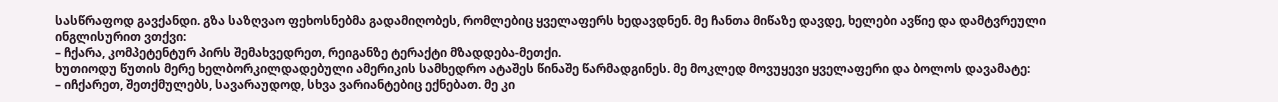სასწრაფოდ გავქანდი. გზა საზღვაო ფეხოსნებმა გადამიღობეს, რომლებიც ყველაფერს ხედავდნენ. მე ჩანთა მიწაზე დავდე, ხელები ავწიე და დამტვრეული ინგლისურით ვთქვი:
– ჩქარა, კომპეტენტურ პირს შემახვედრეთ, რეიგანზე ტერაქტი მზადდება-მეთქი.
ხუთიოდუ წუთის მერე ხელბორკილდადებული ამერიკის სამხედრო ატაშეს წინაშე წარმადგინეს. მე მოკლედ მოვუყევი ყველაფერი და ბოლოს დავამატე:
– იჩქარეთ, შეთქმულებს, სავარაუდოდ, სხვა ვარიანტებიც ექნებათ. მე კი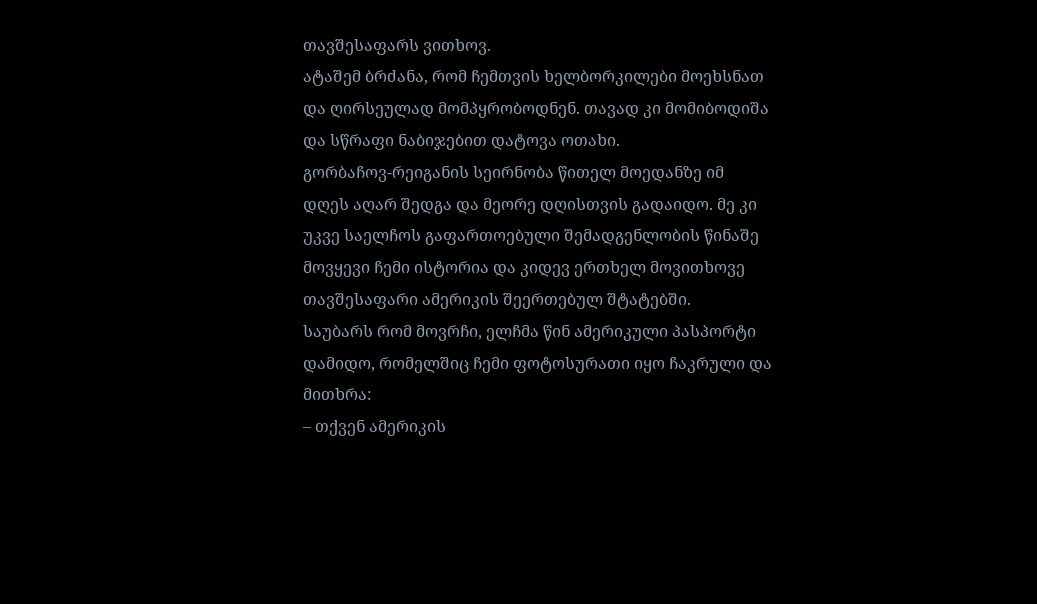თავშესაფარს ვითხოვ.
ატაშემ ბრძანა, რომ ჩემთვის ხელბორკილები მოეხსნათ და ღირსეულად მომპყრობოდნენ. თავად კი მომიბოდიშა და სწრაფი ნაბიჯებით დატოვა ოთახი.
გორბაჩოვ-რეიგანის სეირნობა წითელ მოედანზე იმ დღეს აღარ შედგა და მეორე დღისთვის გადაიდო. მე კი უკვე საელჩოს გაფართოებული შემადგენლობის წინაშე მოვყევი ჩემი ისტორია და კიდევ ერთხელ მოვითხოვე თავშესაფარი ამერიკის შეერთებულ შტატებში.
საუბარს რომ მოვრჩი, ელჩმა წინ ამერიკული პასპორტი დამიდო, რომელშიც ჩემი ფოტოსურათი იყო ჩაკრული და მითხრა:
– თქვენ ამერიკის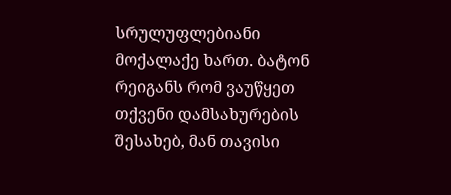სრულუფლებიანი მოქალაქე ხართ. ბატონ რეიგანს რომ ვაუწყეთ თქვენი დამსახურების შესახებ, მან თავისი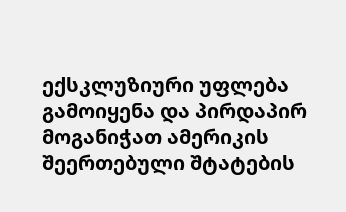ექსკლუზიური უფლება გამოიყენა და პირდაპირ მოგანიჭათ ამერიკის შეერთებული შტატების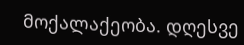მოქალაქეობა. დღესვე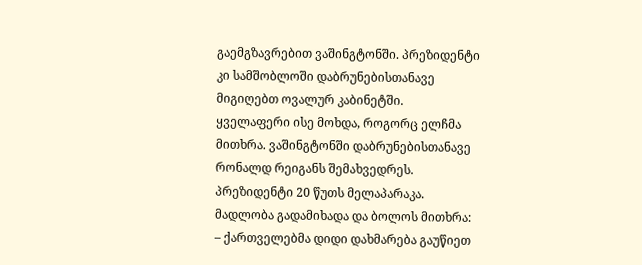გაემგზავრებით ვაშინგტონში. პრეზიდენტი კი სამშობლოში დაბრუნებისთანავე მიგიღებთ ოვალურ კაბინეტში.
ყველაფერი ისე მოხდა, როგორც ელჩმა მითხრა. ვაშინგტონში დაბრუნებისთანავე რონალდ რეიგანს შემახვედრეს. პრეზიდენტი 20 წუთს მელაპარაკა. მადლობა გადამიხადა და ბოლოს მითხრა:
– ქართველებმა დიდი დახმარება გაუწიეთ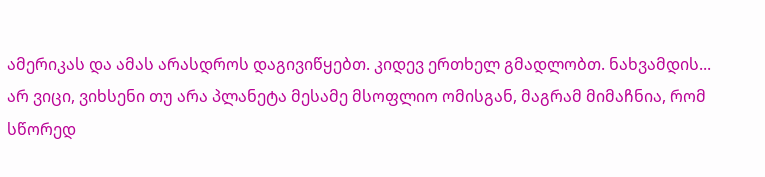ამერიკას და ამას არასდროს დაგივიწყებთ. კიდევ ერთხელ გმადლობთ. ნახვამდის...
არ ვიცი, ვიხსენი თუ არა პლანეტა მესამე მსოფლიო ომისგან, მაგრამ მიმაჩნია, რომ სწორედ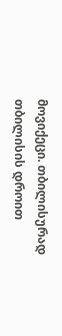მოვიქეცი. თბილისურად თბილისის დროით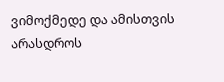ვიმოქმედე და ამისთვის არასდროს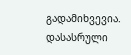გადამიხვევია.
დასასრული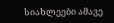სიახლეები ამავე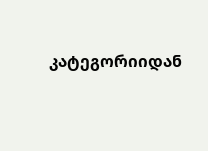კატეგორიიდან